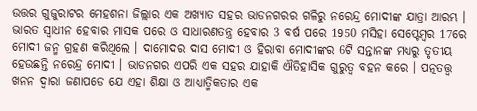ଉତ୍ତର ଗୁଜୁରାଟର ମେହଶନା ଜିଲ୍ଲାର ଏକ ଅଖ୍ୟାତ ସହର ଭାଡନଗରର ଗଳିରୁ ନରେନ୍ଦ୍ର ମୋଦୀଙ୍କ ଯାତ୍ରା ଆରମ୍ଭ । ଭାରତ ସ୍ୱାଧୀନ ହେବାର ମାସକ ପରେ ଓ ସାଧାରଣତନ୍ତ୍ର ହେବାର 3 ବର୍ଷ ପରେ 1950 ମସିହା ସେପ୍ଟେମ୍ବର 17ରେ ମୋଦୀ ଜନ୍ମ ଗ୍ରହଣ କରିଥିଲେ । ଦାମୋଦର ଦାସ ମୋଦୀ ଓ ହିରାବା ମୋଦୀଙ୍କର 6ଟି ସନ୍ତାନଙ୍କ ମଧ୍ୟରୁ ତୃତୀୟ ହେଉଛନ୍ତି ନରେନ୍ଦ୍ର ମୋଦୀ । ଭାଡନଗର ଏପରି ଏକ ସହର ଯାହାକି ଐତିହାସିକ ଗୁରୁତ୍ୱ ବହନ କରେ । ପତ୍ନତତ୍ତ୍ୱ ଖନନ ଦ୍ୱାରା ଜଣାପଡେ ଯେ ଏହା ଶିକ୍ଷା ଓ ଆଧ୍ୟାତ୍ମିକତାର ଏକ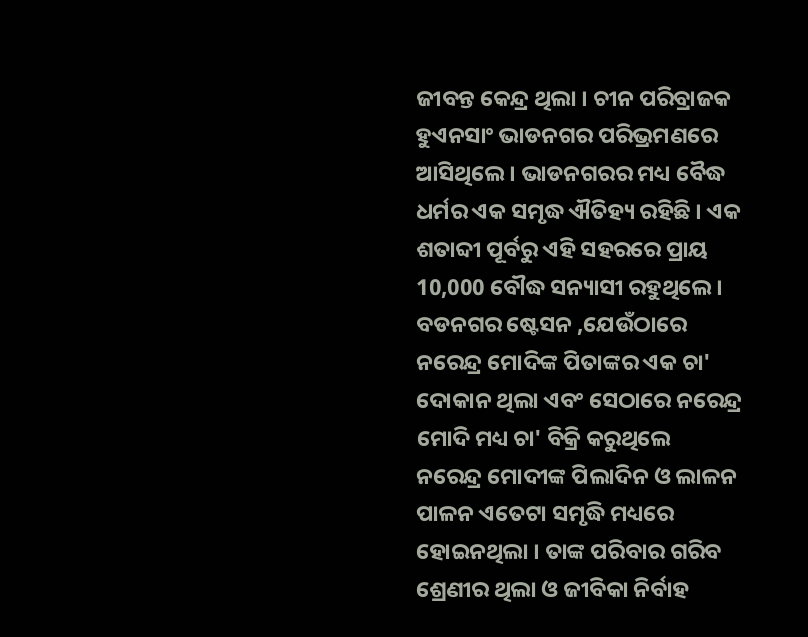ଜୀବନ୍ତ କେନ୍ଦ୍ର ଥିଲା । ଚୀନ ପରିବ୍ରାଜକ ହୁଏନସାଂ ଭାଡନଗର ପରିଭ୍ରମଣରେ ଆସିଥିଲେ । ଭାଡନଗରର ମଧ୍ୟ ବୈଦ୍ଧ ଧର୍ମର ଏକ ସମୃଦ୍ଧ ଐତିହ୍ୟ ରହିଛି । ଏକ ଶତାବ୍ଦୀ ପୂର୍ବରୁ ଏହି ସହରରେ ପ୍ରାୟ 10,000 ବୌଦ୍ଧ ସନ୍ୟାସୀ ରହୁଥିଲେ ।
ବଡନଗର ଷ୍ଟେସନ ,ଯେଉଁଠାରେ ନରେନ୍ଦ୍ର ମୋଦିଙ୍କ ପିତାଙ୍କର ଏକ ଚା' ଦୋକାନ ଥିଲା ଏବଂ ସେଠାରେ ନରେନ୍ଦ୍ର ମୋଦି ମଧ୍ୟ ଚା' ବିକ୍ରି କରୁଥିଲେ
ନରେନ୍ଦ୍ର ମୋଦୀଙ୍କ ପିଲାଦିନ ଓ ଲାଳନ ପାଳନ ଏତେଟା ସମୃଦ୍ଧି ମଧ୍ୟରେ ହୋଇନଥିଲା । ତାଙ୍କ ପରିବାର ଗରିବ ଶ୍ରେଣୀର ଥିଲା ଓ ଜୀବିକା ନିର୍ବାହ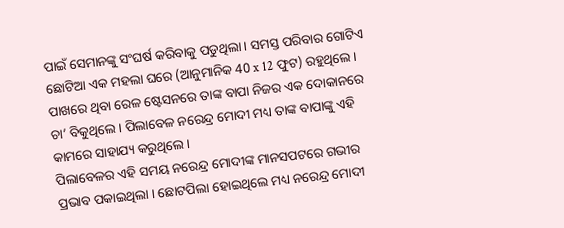ପାଇଁ ସେମାନଙ୍କୁ ସଂଘର୍ଷ କରିବାକୁ ପଡୁଥିଲା । ସମସ୍ତ ପରିବାର ଗୋଟିଏ ଛୋଟିଆ ଏକ ମହଲା ଘରେ (ଆନୁମାନିକ 40 x 12 ଫୁଟ) ରହୁଥିଲେ । ପାଖରେ ଥିବା ରେଳ ଷ୍ଟେସନରେ ତାଙ୍କ ବାପା ନିଜର ଏକ ଦୋକାନରେ ଚା’ ବିକୁଥିଲେ । ପିଲାବେଳ ନରେନ୍ଦ୍ର ମୋଦୀ ମଧ୍ୟ ତାଙ୍କ ବାପାଙ୍କୁ ଏହି କାମରେ ସାହାଯ୍ୟ କରୁଥିଲେ ।
ପିଲାବେଳର ଏହି ସମୟ ନରେନ୍ଦ୍ର ମୋଦୀଙ୍କ ମାନସପଟରେ ଗଭୀର ପ୍ରଭାବ ପକାଇଥିଲା । ଛୋଟପିଲା ହୋଇଥିଲେ ମଧ୍ୟ ନରେନ୍ଦ୍ର ମୋଦୀ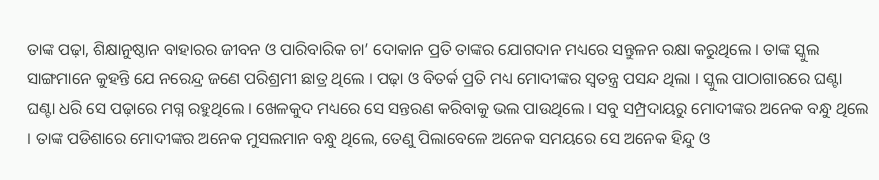ତାଙ୍କ ପଢ଼ା, ଶିକ୍ଷାନୁଷ୍ଠାନ ବାହାରର ଜୀବନ ଓ ପାରିବାରିକ ଚା’ ଦୋକାନ ପ୍ରତି ତାଙ୍କର ଯୋଗଦାନ ମଧ୍ୟରେ ସନ୍ତୁଳନ ରକ୍ଷା କରୁଥିଲେ । ତାଙ୍କ ସ୍କୁଲ ସାଙ୍ଗମାନେ କୁହନ୍ତି ଯେ ନରେନ୍ଦ୍ର ଜଣେ ପରିଶ୍ରମୀ ଛାତ୍ର ଥିଲେ । ପଢ଼ା ଓ ବିତର୍କ ପ୍ରତି ମଧ୍ୟ ମୋଦୀଙ୍କର ସ୍ୱତନ୍ତ୍ର ପସନ୍ଦ ଥିଲା । ସ୍କୁଲ ପାଠାଗାରରେ ଘଣ୍ଟା ଘଣ୍ଟା ଧରି ସେ ପଢ଼ାରେ ମଗ୍ନ ରହୁଥିଲେ । ଖେଳକୁଦ ମଧ୍ୟରେ ସେ ସନ୍ତରଣ କରିବାକୁ ଭଲ ପାଉଥିଲେ । ସବୁ ସମ୍ପ୍ରଦାୟରୁ ମୋଦୀଙ୍କର ଅନେକ ବନ୍ଧୁ ଥିଲେ । ତାଙ୍କ ପଡିଶାରେ ମୋଦୀଙ୍କର ଅନେକ ମୁସଲମାନ ବନ୍ଧୁ ଥିଲେ, ତେଣୁ ପିଲାବେଳେ ଅନେକ ସମୟରେ ସେ ଅନେକ ହିନ୍ଦୁ ଓ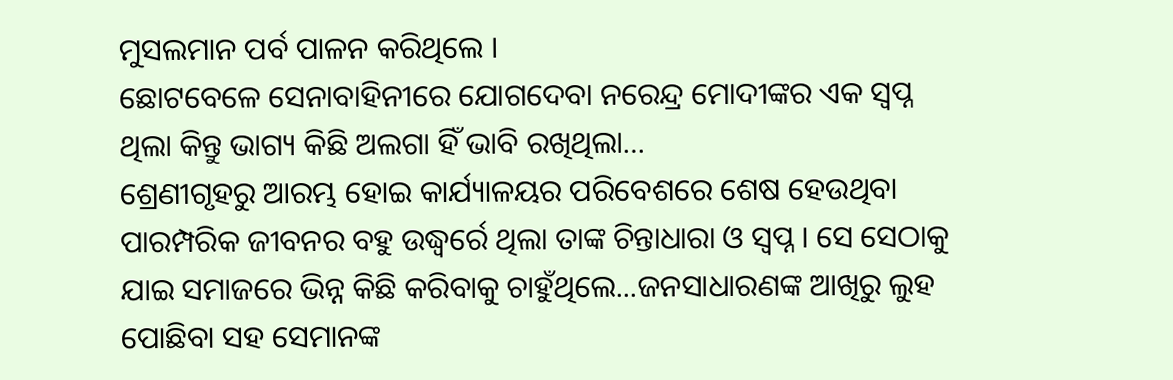ମୁସଲମାନ ପର୍ବ ପାଳନ କରିଥିଲେ ।
ଛୋଟବେଳେ ସେନାବାହିନୀରେ ଯୋଗଦେବା ନରେନ୍ଦ୍ର ମୋଦୀଙ୍କର ଏକ ସ୍ୱପ୍ନ ଥିଲା କିନ୍ତୁ ଭାଗ୍ୟ କିଛି ଅଲଗା ହିଁ ଭାବି ରଖିଥିଲା…
ଶ୍ରେଣୀଗୃହରୁ ଆରମ୍ଭ ହୋଇ କାର୍ଯ୍ୟାଳୟର ପରିବେଶରେ ଶେଷ ହେଉଥିବା ପାରମ୍ପରିକ ଜୀବନର ବହୁ ଉଦ୍ଧ୍ୱର୍ରେ ଥିଲା ତାଙ୍କ ଚିନ୍ତାଧାରା ଓ ସ୍ୱପ୍ନ । ସେ ସେଠାକୁ ଯାଇ ସମାଜରେ ଭିନ୍ନ କିଛି କରିବାକୁ ଚାହୁଁଥିଲେ...ଜନସାଧାରଣଙ୍କ ଆଖିରୁ ଲୁହ ପୋଛିବା ସହ ସେମାନଙ୍କ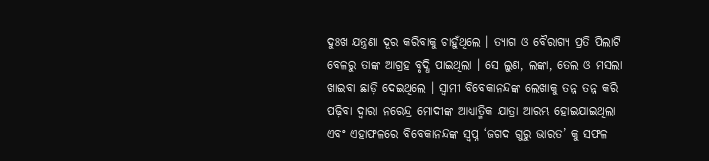ଦୁଃଖ ଯନ୍ତ୍ରଣା ଦୂର କରିବାକୁ ଚାହୁଁଥିଲେ । ତ୍ୟାଗ ଓ ବୈରାଗ୍ୟ ପ୍ରତି ପିଲାଟି ବେଳରୁ ତାଙ୍କ ଆଗ୍ରହ ବୃଦ୍ଧି ପାଇଥିଲା । ସେ ଲୁଣ, ଲଙ୍କା, ତେଲ ଓ ମସଲା ଖାଇବା ଛାଡ଼ି ଦେଇଥିଲେ । ସ୍ୱାମୀ ବିବେକାନନ୍ଦଙ୍କ ଲେଖାକୁ ତନ୍ନ ତନ୍ନ କରି ପଢ଼ିବା ଦ୍ୱାରା ନରେନ୍ଦ୍ର ମୋଦୀଙ୍କ ଆଧ୍ୟାତ୍ମିକ ଯାତ୍ରା ଆରମ୍ଭ ହୋଇଯାଇଥିଲା ଏବଂ ଏହାଫଳରେ ବିବେକାନନ୍ଦଙ୍କ ସ୍ୱପ୍ନ ‘ଜଗଦ ଗୁରୁ ଭାରତ’ କୁ ସଫଳ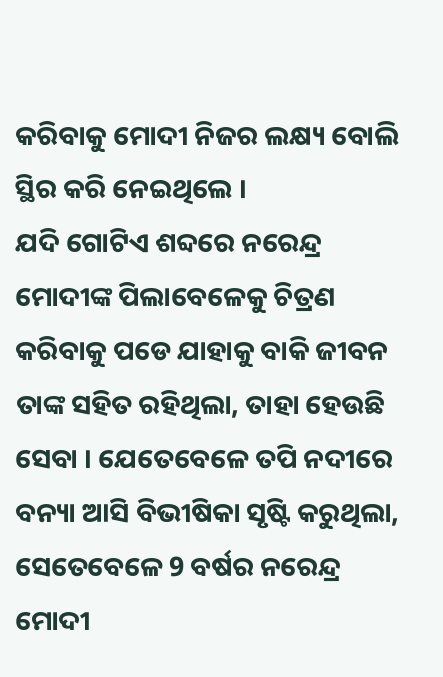କରିବାକୁ ମୋଦୀ ନିଜର ଲକ୍ଷ୍ୟ ବୋଲି ସ୍ଥିର କରି ନେଇଥିଲେ ।
ଯଦି ଗୋଟିଏ ଶବ୍ଦରେ ନରେନ୍ଦ୍ର ମୋଦୀଙ୍କ ପିଲାବେଳେକୁ ଚିତ୍ରଣ କରିବାକୁ ପଡେ ଯାହାକୁ ବାକି ଜୀବନ ତାଙ୍କ ସହିତ ରହିଥିଲା, ତାହା ହେଉଛି ସେବା । ଯେତେବେଳେ ତପି ନଦୀରେ ବନ୍ୟା ଆସି ବିଭୀଷିକା ସୃଷ୍ଟି କରୁଥିଲା, ସେତେବେଳେ 9 ବର୍ଷର ନରେନ୍ଦ୍ର ମୋଦୀ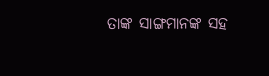ତାଙ୍କ ସାଙ୍ଗମାନଙ୍କ ସହ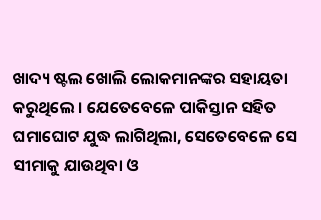ଖାଦ୍ୟ ଷ୍ଟଲ ଖୋଲି ଲୋକମାନଙ୍କର ସହାୟତା କରୁଥିଲେ । ଯେତେବେଳେ ପାକିସ୍ତାନ ସହିତ ଘମାଘୋଟ ଯୁଦ୍ଧ ଲାଗିଥିଲା, ସେତେବେଳେ ସେ ସୀମାକୁ ଯାଉଥିବା ଓ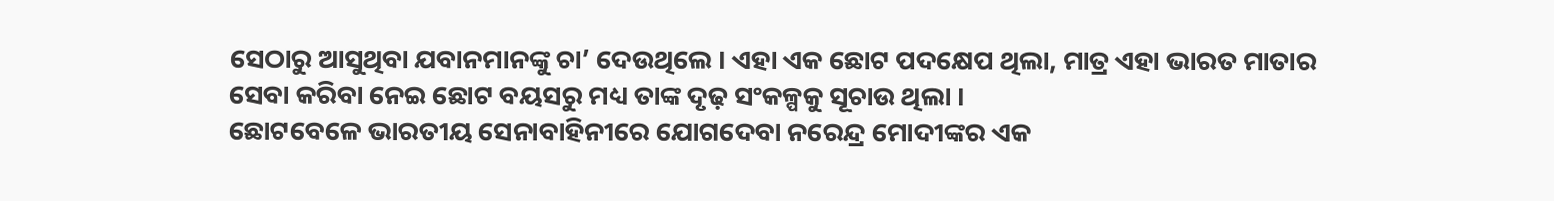ସେଠାରୁ ଆସୁଥିବା ଯବାନମାନଙ୍କୁ ଚା’ ଦେଉଥିଲେ । ଏହା ଏକ ଛୋଟ ପଦକ୍ଷେପ ଥିଲା, ମାତ୍ର ଏହା ଭାରତ ମାତାର ସେବା କରିବା ନେଇ ଛୋଟ ବୟସରୁ ମଧ୍ୟ ତାଙ୍କ ଦୃଢ଼ ସଂକଳ୍ପକୁ ସୂଚାଉ ଥିଲା ।
ଛୋଟବେଳେ ଭାରତୀୟ ସେନାବାହିନୀରେ ଯୋଗଦେବା ନରେନ୍ଦ୍ର ମୋଦୀଙ୍କର ଏକ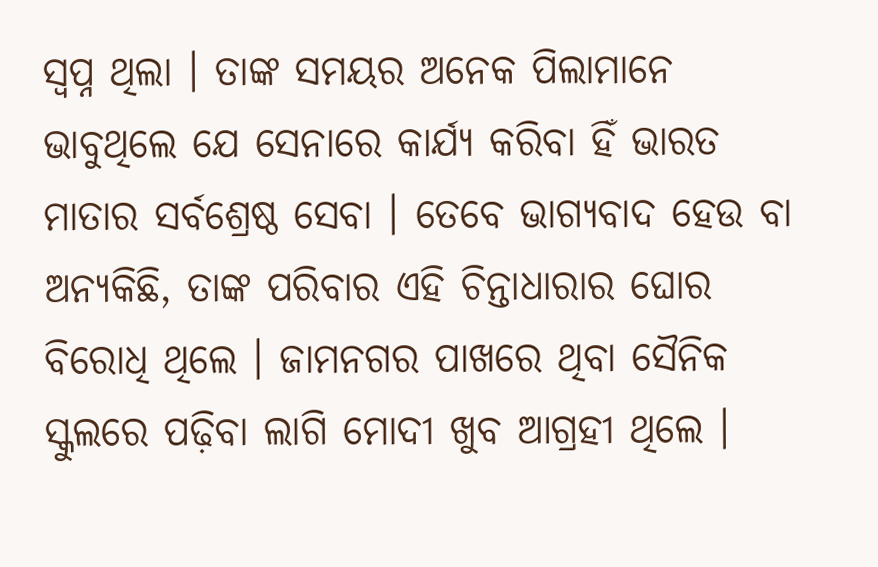ସ୍ୱପ୍ନ ଥିଲା । ତାଙ୍କ ସମୟର ଅନେକ ପିଲାମାନେ ଭାବୁଥିଲେ ଯେ ସେନାରେ କାର୍ଯ୍ୟ କରିବା ହିଁ ଭାରତ ମାତାର ସର୍ବଶ୍ରେଷ୍ଠ ସେବା । ତେବେ ଭାଗ୍ୟବାଦ ହେଉ ବା ଅନ୍ୟକିଛି, ତାଙ୍କ ପରିବାର ଏହି ଚିନ୍ତାଧାରାର ଘୋର ବିରୋଧି ଥିଲେ । ଜାମନଗର ପାଖରେ ଥିବା ସୈନିକ ସ୍କୁଲରେ ପଢ଼ିବା ଲାଗି ମୋଦୀ ଖୁବ ଆଗ୍ରହୀ ଥିଲେ ।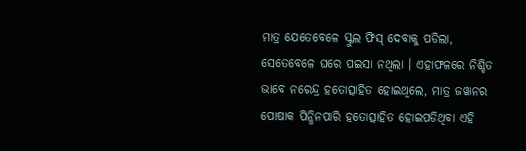ମାତ୍ର ଯେତେବେଳେ ସ୍କୁଲ ଫିସ୍ ଦେବାକୁ ପଡିଲା, ସେତେବେଳେ ଘରେ ପଇସା ନଥିଲା । ଏହାଫଳରେ ନିଶ୍ଚିତ ଭାବେ ନରେନ୍ଦ୍ର ହତୋତ୍ସାହିତ ହୋଇଥିଲେ, ମାତ୍ର ଜୱାନର ପୋଷାକ ପିନ୍ଧିନପାରି ହତୋତ୍ସାହିତ ହୋଇପଡିଥିବା ଏହି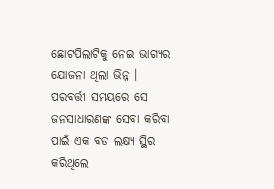ଛୋଟପିଲାଟିକୁ ନେଇ ଭାଗ୍ୟର ଯୋଜନା ଥିଲା ଭିନ୍ନ । ପରବର୍ତ୍ତୀ ସମୟରେ ସେ ଜନସାଧାରଣଙ୍କ ସେବା କରିବା ପାଇଁ ଏକ ବଡ ଲକ୍ଷ୍ୟ ସ୍ଥିର କରିଥିଲେ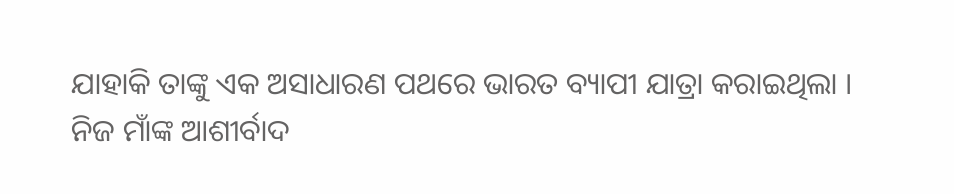ଯାହାକି ତାଙ୍କୁ ଏକ ଅସାଧାରଣ ପଥରେ ଭାରତ ବ୍ୟାପୀ ଯାତ୍ରା କରାଇଥିଲା ।
ନିଜ ମାଁଙ୍କ ଆଶୀର୍ବାଦ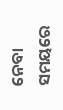ନେବା ସମୟରେ